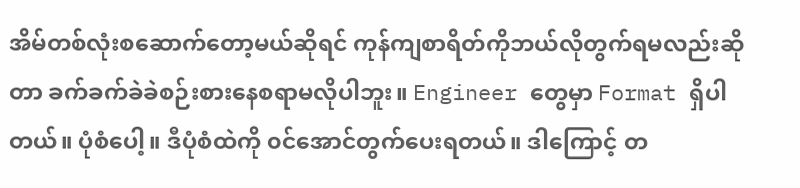အိမ်တစ်လုံးစဆောက်တော့မယ်ဆိုရင် ကုန်ကျစာရိတ်ကိုဘယ်လိုတွက်ရမလည်းဆိုတာ ခက်ခက်ခဲခဲစဉ်းစားနေစရာမလိုပါဘူး။ Engineer တွေမှာ Format ရှိပါတယ်။ ပုံစံပေါ့။ ဒီပုံစံထဲကို ၀င်အောင်တွက်ပေးရတယ်။ ဒါကြောင့် တ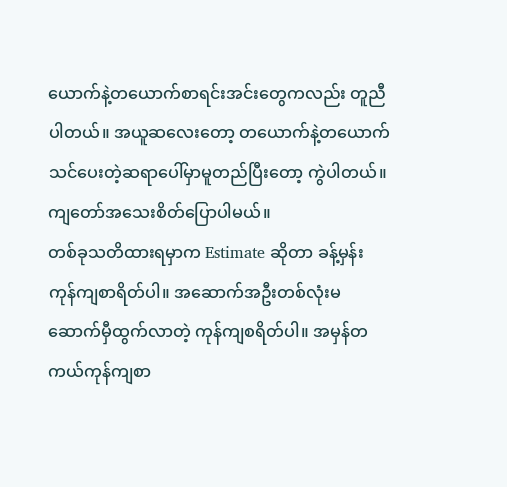ယောက်နဲ့တယောက်စာရင်းအင်းတွေကလည်း တူညီပါတယ်။ အယူဆလေးတော့ တယောက်နဲ့တယောက် သင်ပေးတဲ့ဆရာပေါ်မှာမူတည်ပြီးတော့ ကွဲပါတယ်။ ကျတော်အသေးစိတ်ပြောပါမယ်။
တစ်ခုသတိထားရမှာက Estimate ဆိုတာ ခန့်မှန်းကုန်ကျစာရိတ်ပါ။ အဆောက်အဦးတစ်လုံးမဆောက်မှီထွက်လာတဲ့ ကုန်ကျစရိတ်ပါ။ အမှန်တကယ်ကုန်ကျစာ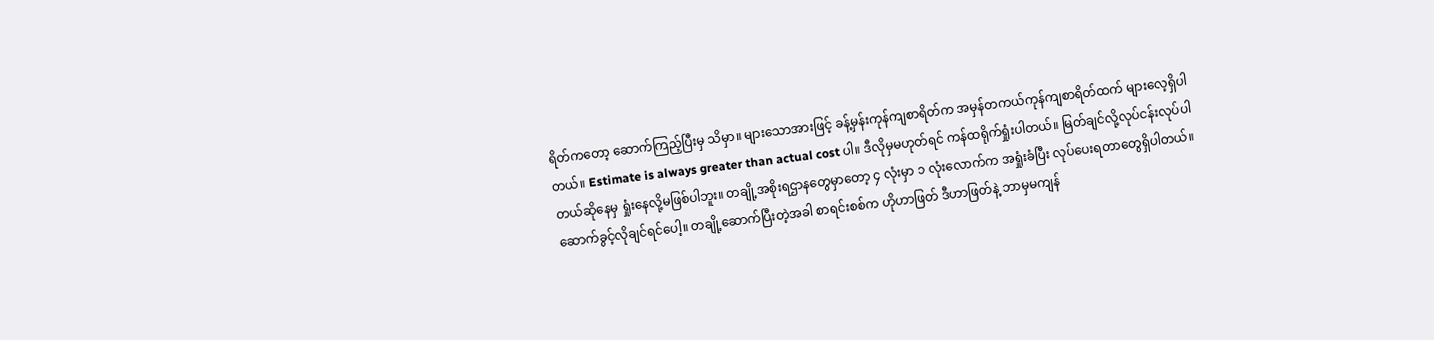ရိတ်ကတော့ ဆောက်ကြည့်ပြီးမှ သိမှာ။ များသောအားဖြင့် ခန့်မှန်းကုန်ကျစာရိတ်က အမှန်တကယ်ကုန်ကျစာရိတ်ထက် များလေ့ရှိပါတယ်။ Estimate is always greater than actual cost ပါ။ ဒီလိုမှမဟုတ်ရင် ကန်ထရိုက်ရှုံးပါတယ်။ မြတ်ချင်လို့လုပ်ငန်းလုပ်ပါတယ်ဆိုနေမှ ရှုံးနေလို့မဖြစ်ပါဘူး။ တချို့အစိုးရဌာနတွေမှာတော့ ၄ လုံးမှာ ၁ လုံးလောက်က အရှုံးခံပြီး လုပ်ပေးရတာတွေရှိပါတယ်။ ဆောက်ခွင့်လိုချင်ရင်ပေါ့။ တချို့ဆောက်ပြီးတဲ့အခါ စာရင်းစစ်က ဟိုဟာဖြတ် ဒီဟာဖြတ်နဲ့ ဘာမှမကျန်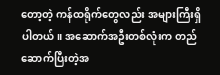တော့တဲ့ ကန်ထရိုက်တွေလည်း အများကြီးရှိပါတယ်။ အဆောက်အဦးတစ်လုံးက တည်ဆောက်ပြီးတဲ့အ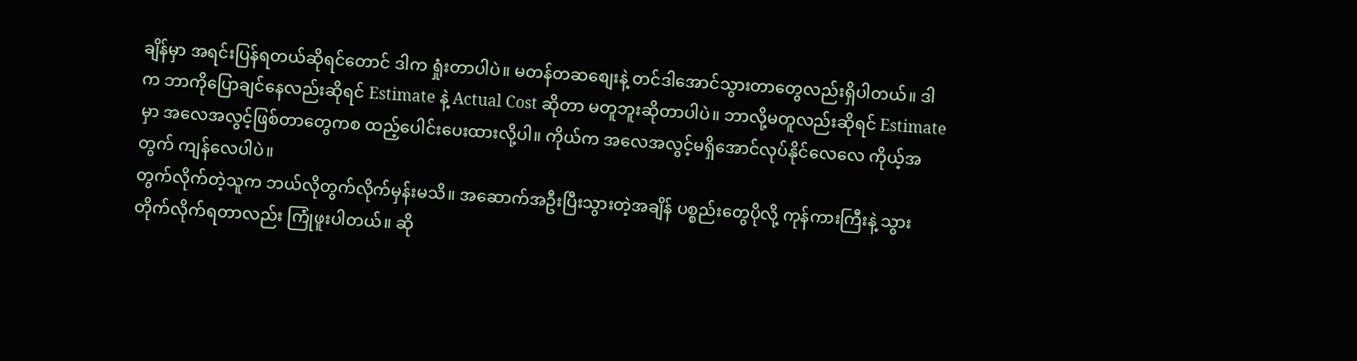ချိန်မှာ အရင်းပြန်ရတယ်ဆိုရင်တောင် ဒါက ရှုံးတာပါပဲ။ မတန်တဆစျေးနဲ့ တင်ဒါအောင်သွားတာတွေလည်းရှိပါတယ်။ ဒါက ဘာကိုပြောချင်နေလည်းဆိုရင် Estimate နဲ့ Actual Cost ဆိုတာ မတူဘူးဆိုတာပါပဲ။ ဘာလို့မတူလည်းဆိုရင် Estimate မှာ အလေအလွင့်ဖြစ်တာတွေကစ ထည့်ပေါင်းပေးထားလို့ပါ။ ကိုယ်က အလေအလွင့်မရှိအောင်လုပ်နိုင်လေလေ ကိုယ့်အတွက် ကျန်လေပါပဲ။
တွက်လိုက်တဲ့သူက ဘယ်လိုတွက်လိုက်မှန်းမသိ။ အဆောက်အဦးပြီးသွားတဲ့အချိန် ပစ္စည်းတွေပိုလို့ ကုန်ကားကြီးနဲ့ သွားတိုက်လိုက်ရတာလည်း ကြုံဖူးပါတယ်။ ဆို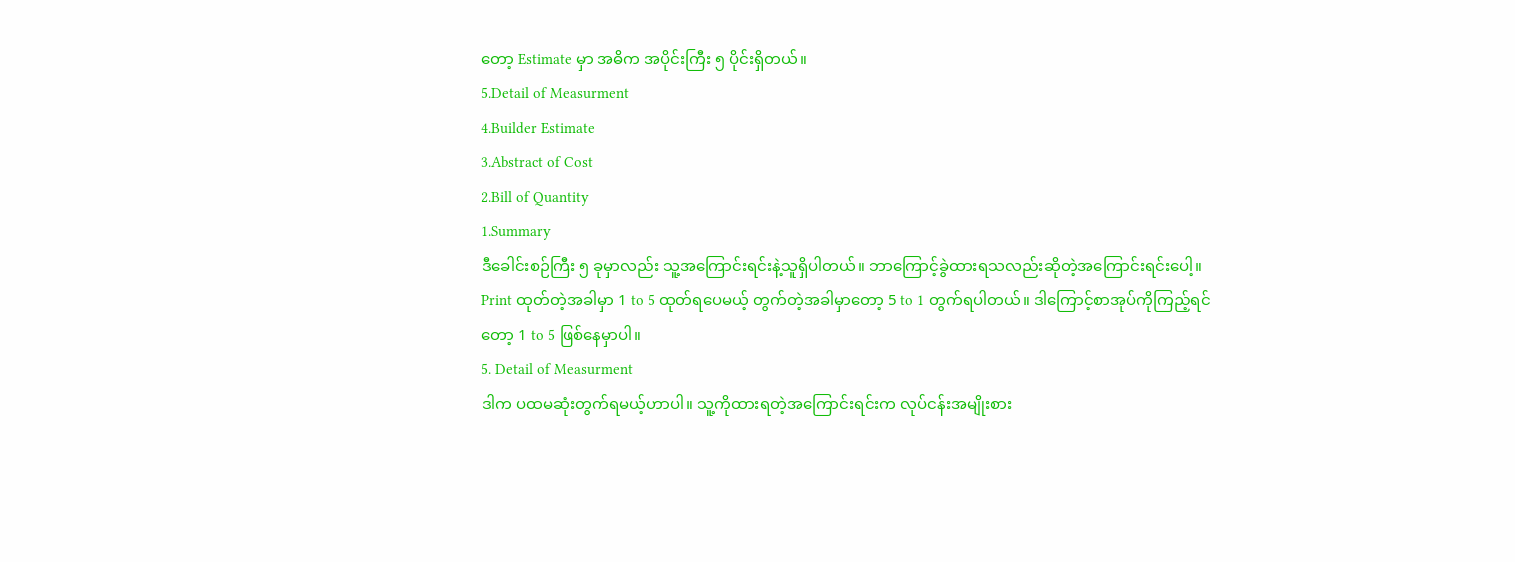တော့ Estimate မှာ အဓိက အပိုင်းကြီး ၅ ပိုင်းရှိတယ်။
5.Detail of Measurment
4.Builder Estimate
3.Abstract of Cost
2.Bill of Quantity
1.Summary
ဒီခေါင်းစဉ်ကြီး ၅ ခုမှာလည်း သူ့အကြောင်းရင်းနဲ့သူရှိပါတယ်။ ဘာကြောင့်ခွဲထားရသလည်းဆိုတဲ့အကြောင်းရင်းပေါ့။ Print ထုတ်တဲ့အခါမှာ 1 to 5 ထုတ်ရပေမယ့် တွက်တဲ့အခါမှာတော့ 5 to 1 တွက်ရပါတယ်။ ဒါကြောင့်စာအုပ်ကိုကြည့်ရင်တော့ 1 to 5 ဖြစ်နေမှာပါ။
5. Detail of Measurment
ဒါက ပထမဆုံးတွက်ရမယ့်ဟာပါ။ သူ့ကိုထားရတဲ့အကြောင်းရင်းက လုပ်ငန်းအမျိုးစား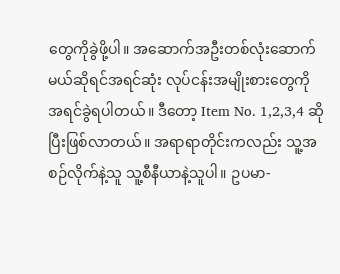တွေကိုခွဲဖို့ပါ။ အဆောက်အဦးတစ်လုံးဆောက်မယ်ဆိုရင်အရင်ဆုံး လုပ်ငန်းအမျိုးစားတွေကို အရင်ခွဲရပါတယ်။ ဒီတော့ Item No. 1,2,3,4 ဆိုပြီးဖြစ်လာတယ်။ အရာရာတိုင်းကလည်း သူ့အစဉ်လိုက်နဲ့သူ သူ့စီနီယာနဲ့သူပါ။ ဥပမာ-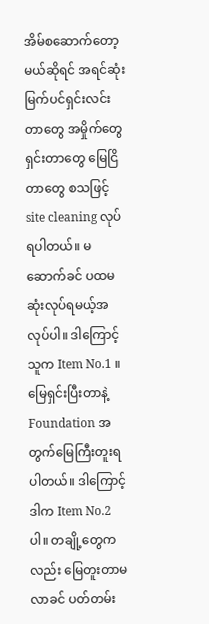အိမ်စဆောက်တော့မယ်ဆိုရင် အရင်ဆုံး မြက်ပင်ရှင်းလင်းတာတွေ အမှိုက်တွေရှင်းတာတွေ မြေငြိတာတွေ စသဖြင့် site cleaning လုပ်ရပါတယ်။ မဆောက်ခင် ပထမဆုံးလုပ်ရမယ့်အလုပ်ပါ။ ဒါကြောင့် သူက Item No.1 ။ မြေရှင်းပြီးတာနဲ့ Foundation အတွက်မြေကြီးတူးရပါတယ်။ ဒါကြောင့် ဒါက Item No.2 ပါ။ တချို့တွေကလည်း မြေတူးတာမလာခင် ပတ်တမ်း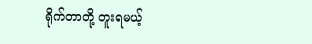ရိုက်တာတို့ တူးရမယ့်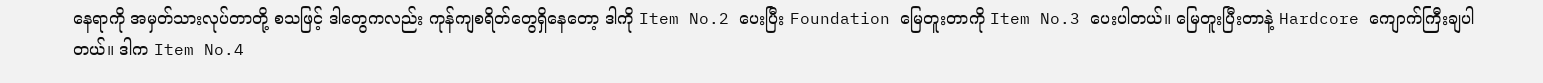နေရာကို အမှတ်သားလုပ်တာတို့ စသဖြင့် ဒါတွေကလည်း ကုန်ကျစရိတ်တွေရှိနေတော့ ဒါကို Item No.2 ပေးပြီး Foundation မြေတူးတာကို Item No.3 ပေးပါတယ်။ မြေတူးပြီးတာနဲ့ Hardcore ကျောက်ကြီးချပါတယ်။ ဒါက Item No.4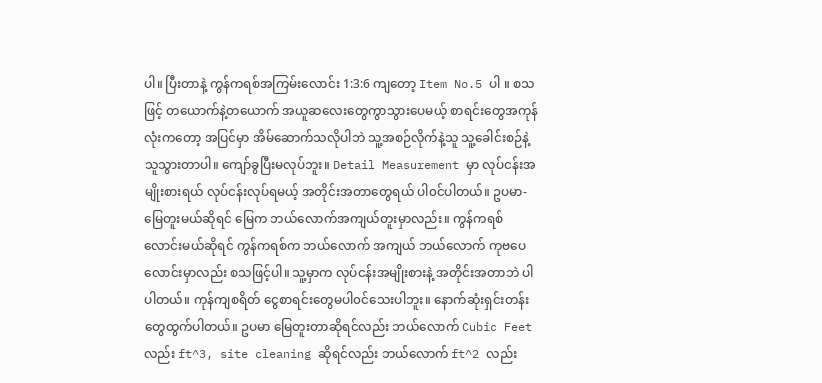ပါ။ ပြီးတာနဲ့ ကွန်ကရစ်အကြမ်းလောင်း 1:3:6 ကျတော့ Item No.5 ပါ ။ စသဖြင့် တယောက်နဲ့တယောက် အယူဆလေးတွေကွာသွားပေမယ့် စာရင်းတွေအကုန်လုံးကတော့ အပြင်မှာ အိမ်ဆောက်သလိုပါဘဲ သူ့အစဉ်လိုက်နဲ့သူ သူ့ခေါင်းစဉ်နဲ့သူသွားတာပါ။ ကျော်ခွပြီးမလုပ်ဘူး။ Detail Measurement မှာ လုပ်ငန်းအမျိုးစားရယ် လုပ်ငန်းလုပ်ရမယ့် အတိုင်းအတာတွေရယ် ပါ၀င်ပါတယ်။ ဥပမာ- မြေတူးမယ်ဆိုရင် မြေက ဘယ်လောက်အကျယ်တူးမှာလည်း။ ကွန်ကရစ်လောင်းမယ်ဆိုရင် ကွန်ကရစ်က ဘယ်လောက် အကျယ် ဘယ်လောက် ကုဗပေ လောင်းမှာလည်း စသဖြင့်ပါ။ သူ့မှာက လုပ်ငန်းအမျိုးစားနဲ့ အတိုင်းအတာဘဲ ပါပါတယ်။ ကုန်ကျစရိတ် ငွေစာရင်းတွေမပါ၀င်သေးပါဘူး။ နောက်ဆုံးရှင်းတန်းတွေထွက်ပါတယ်။ ဥပမာ မြေတူးတာဆိုရင်လည်း ဘယ်လောက် Cubic Feet လည်း ft^3, site cleaning ဆိုရင်လည်း ဘယ်လောက် ft^2 လည်း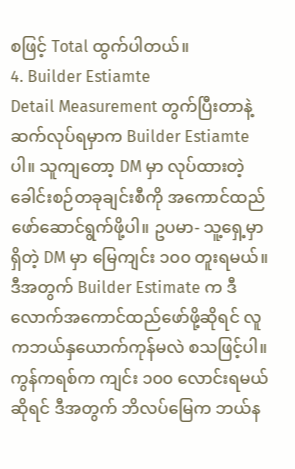စဖြင့် Total ထွက်ပါတယ်။
4. Builder Estiamte
Detail Measurement တွက်ပြီးတာနဲ့ ဆက်လုပ်ရမှာက Builder Estiamte ပါ။ သူကျတော့ DM မှာ လုပ်ထားတဲ့ခေါင်းစဉ်တခုချင်းစီကို အကောင်ထည်ဖော်ဆောင်ရွက်ဖို့ပါ။ ဥပမာ- သူ့ရှေ့မှာရှိတဲ့ DM မှာ မြေကျင်း ၁၀၀ တူးရမယ်။ ဒီအတွက် Builder Estimate က ဒီလောက်အကောင်ထည်ဖော်ဖို့ဆိုရင် လူကဘယ်နှယောက်ကုန်မလဲ စသဖြင့်ပါ။ ကွန်ကရစ်က ကျင်း ၁၀၀ လောင်းရမယ်ဆိုရင် ဒီအတွက် ဘိလပ်မြေက ဘယ်န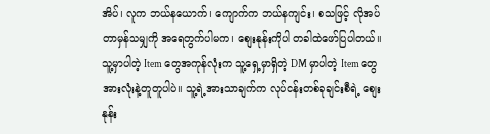အိပ်၊ လူက ဘယ်နယောက်၊ ကျောက်က ဘယ်နကျင်း၊ စသဖြင့် လိုအပ်တာမှန်သမျှကို အရေတွက်ပါမက၊ စျေးနုန်းကိုပါ တခါထဲဖော်ပြပါတယ်။ သူ့မှာပါတဲ့ Item တွေအကုန်လုံးက သူ့ရှေ့မှာရှိတဲ့ DM မှာပါတဲ့ Item တွေအားလုံးနဲ့တူတူပါပဲ။ သူ့ရဲ့အားသာချက်က လုပ်ငန်းတစ်ခုချင်းစီရဲ့ စျေးနုန်း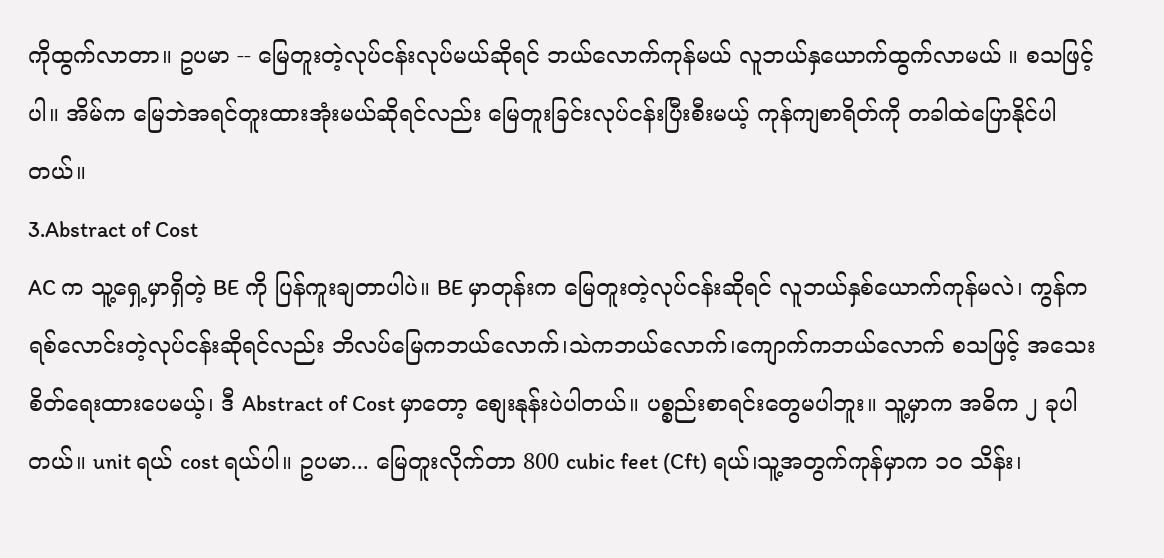ကိုထွက်လာတာ။ ဥပမာ -- မြေတူးတဲ့လုပ်ငန်းလုပ်မယ်ဆိုရင် ဘယ်လောက်ကုန်မယ် လူဘယ်နှယောက်ထွက်လာမယ် ။ စသဖြင့်ပါ။ အိမ်က မြေဘဲအရင်တူးထားအုံးမယ်ဆိုရင်လည်း မြေတူးခြင်းလုပ်ငန်းပြီးစီးမယ့် ကုန်ကျစာရိတ်ကို တခါထဲပြောနိုင်ပါတယ်။
3.Abstract of Cost
AC က သူ့ရှေ့မှာရှိတဲ့ BE ကို ပြန်ကူးချတာပါပဲ။ BE မှာတုန်းက မြေတူးတဲ့လုပ်ငန်းဆိုရင် လူဘယ်နှစ်ယောက်ကုန်မလဲ၊ ကွန်ကရစ်လောင်းတဲ့လုပ်ငန်းဆိုရင်လည်း ဘိလပ်မြေကဘယ်လောက်၊သဲကဘယ်လောက်၊ကျောက်ကဘယ်လောက် စသဖြင့် အသေးစိတ်ရေးထားပေမယ့်၊ ဒီ Abstract of Cost မှာတော့ စျေးနုန်းပဲပါတယ်။ ပစ္စည်းစာရင်းတွေမပါဘူး။ သူ့မှာက အဓိက ၂ ခုပါတယ်။ unit ရယ် cost ရယ်ပါ။ ဥပမာ... မြေတူးလိုက်တာ 800 cubic feet (Cft) ရယ်၊သူ့အတွက်ကုန်မှာက ၁၀ သိန်း၊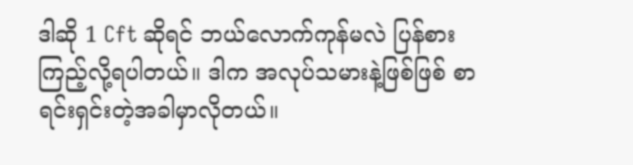ဒါဆို 1 Cft ဆိုရင် ဘယ်လောက်ကုန်မလဲ ပြန်စားကြည့်လို့ရပါတယ်။ ဒါက အလုပ်သမားနဲ့ဖြစ်ဖြစ် စာရင်းရှင်းတဲ့အခါမှာလိုတယ်။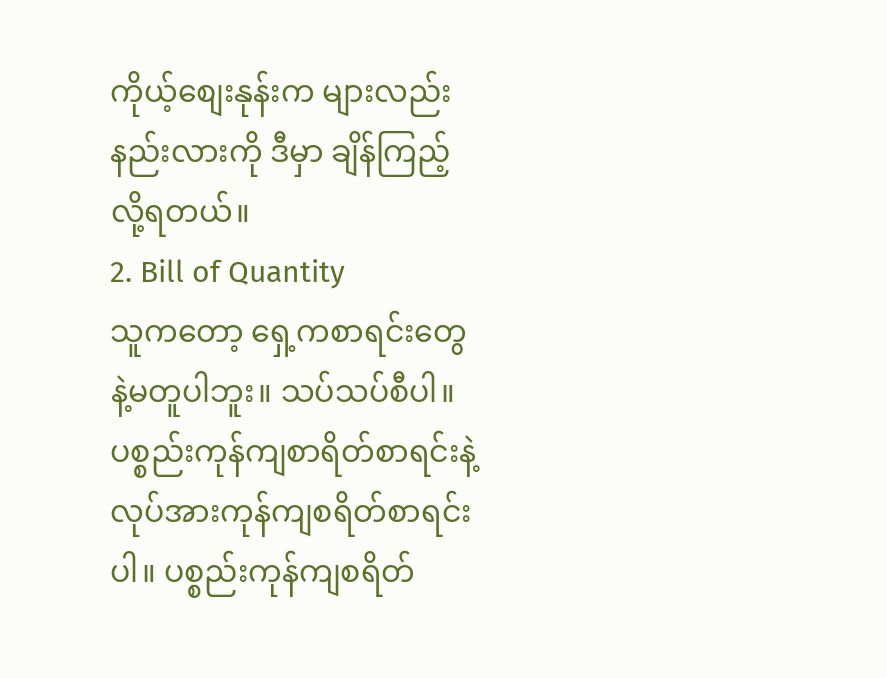ကိုယ့်စျေးနုန်းက များလည်းနည်းလားကို ဒီမှာ ချိန်ကြည့်လို့ရတယ်။
2. Bill of Quantity
သူကတော့ ရှေ့ကစာရင်းတွေနဲ့မတူပါဘူး။ သပ်သပ်စီပါ။ ပစ္စည်းကုန်ကျစာရိတ်စာရင်းနဲ့လုပ်အားကုန်ကျစရိတ်စာရင်းပါ။ ပစ္စည်းကုန်ကျစရိတ်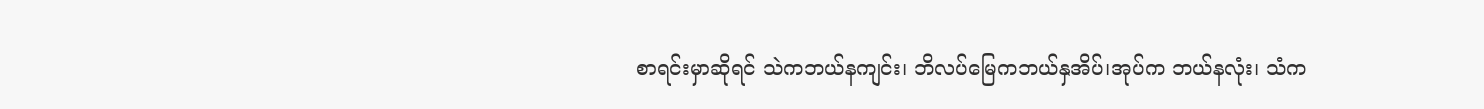စာရင်းမှာဆိုရင် သဲကဘယ်နကျင်း၊ ဘိလပ်မြေကဘယ်နှအိပ်၊အုပ်က ဘယ်နလုံး၊ သံက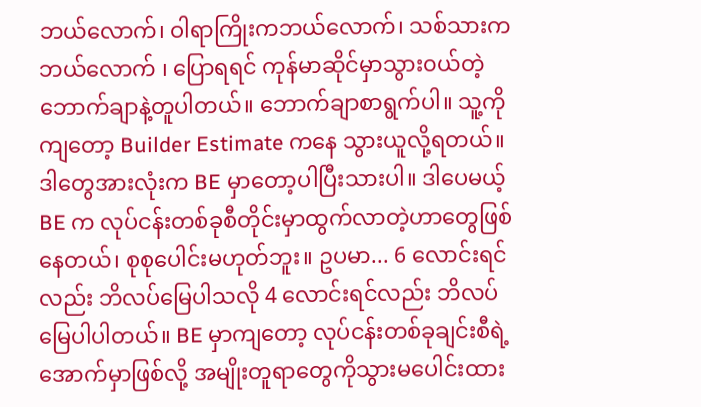ဘယ်လောက်၊ ဝါရာကြိုးကဘယ်လောက်၊ သစ်သားက ဘယ်လောက် ၊ ပြောရရင် ကုန်မာဆိုင်မှာသွား၀ယ်တဲ့ ဘောက်ချာနဲ့တူပါတယ်။ ဘောက်ချာစာရွက်ပါ။ သူ့ကိုကျတော့ Builder Estimate ကနေ သွားယူလို့ရတယ်။ ဒါတွေအားလုံးက BE မှာတော့ပါပြီးသားပါ။ ဒါပေမယ့် BE က လုပ်ငန်းတစ်ခုစီတိုင်းမှာထွက်လာတဲ့ဟာတွေဖြစ်နေတယ်၊ စုစုပေါင်းမဟုတ်ဘူး။ ဥပမာ... 6 လောင်းရင်လည်း ဘိလပ်မြေပါသလို 4 လောင်းရင်လည်း ဘိလပ်မြေပါပါတယ်။ BE မှာကျတော့ လုပ်ငန်းတစ်ခုချင်းစီရဲ့အောက်မှာဖြစ်လို့ အမျိုးတူရာတွေကိုသွားမပေါင်းထား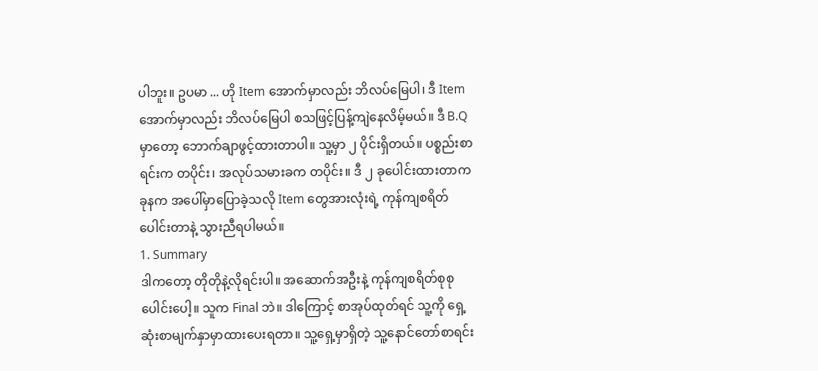ပါဘူး။ ဥပမာ ... ဟို Item အောက်မှာလည်း ဘိလပ်မြေပါ၊ ဒီ Item အောက်မှာလည်း ဘိလပ်မြေပါ စသဖြင့်ပြန့်ကျဲနေလိမ့်မယ်။ ဒီ B.Q မှာတော့ ဘောက်ချာဖွင့်ထားတာပါ။ သူ့မှာ ၂ ပိုင်းရှိတယ်။ ပစ္စည်းစာရင်းက တပိုင်း၊ အလုပ်သမားခက တပိုင်း။ ဒီ ၂ ခုပေါင်းထားတာက ခုနက အပေါ်မှာပြောခဲ့သလို Item တွေအားလုံးရဲ့ ကုန်ကျစရိတ်ပေါင်းတာနဲ့ သွားညီရပါမယ်။
1. Summary
ဒါကတော့ တိုတိုနဲ့လိုရင်းပါ။ အဆောက်အဦးနဲ့ ကုန်ကျစရိတ်စုစုပေါင်းပေါ့။ သူက Final ဘဲ။ ဒါကြောင့် စာအုပ်ထုတ်ရင် သူ့ကို ရှေ့ဆုံးစာမျက်နှာမှာထားပေးရတာ။ သူ့ရှေ့မှာရှိတဲ့ သူ့နောင်တော်စာရင်း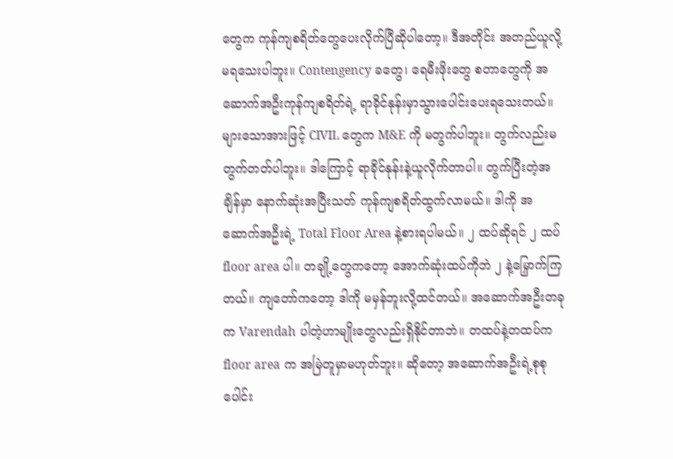တွေက ကုန်ကျစရိတ်တွေပေးလိုက်ပြီဆိုပါတော့။ ဒီအတိုင်း အတည်ယူလို့မရသေးပါဘူး။ Contengency ခတွေ၊ ရေမီးဖိုးတွေ စတာတွေကို အဆောက်အဦးကုန်ကျစရိတ်ရဲ့ ရာခိုင်နုန်းမှာသွားပေါင်းပေးရသေးတယ်။ များသောအားဖြင့် CIVIL တွေက M&E ကို မတွက်ပါဘူး။ တွက်လည်းမတွက်တတ်ပါဘူး။ ဒါကြောင့် ရာခိုင်နုန်းနဲ့ယူလိုက်တာပါ။ တွက်ပြီးတဲ့အချိန်မှာ နောက်ဆုံးအပြီးသတ် ကုန်ကျစရိတ်ထွက်လာမယ်။ ဒါကို အဆောက်အဦးရဲ့ Total Floor Area နဲ့စားရပါမယ်။ ၂ ထပ်ဆိုရင် ၂ ထပ် floor area ပါ။ တချို့တွေကတော့ အောက်ဆုံးထပ်ကိုဘဲ ၂ နဲ့မြှောက်ကြတယ်။ ကျတော်ကတော့ ဒါကို မမှန်ဘူးလို့ထင်တယ်။ အဆောက်အဦးတခုက Varendah ပါတဲ့ဟာမျိုးတွေလည်းရှိနိုင်တာဘဲ။ တထပ်နဲ့တထပ်က floor area က အမြဲတူမှာမဟုတ်ဘူး။ ဆိုတော့ အဆောက်အဦးရဲ့စုစုပေါင်း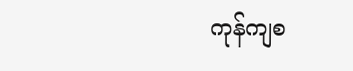ကုန်ကျစ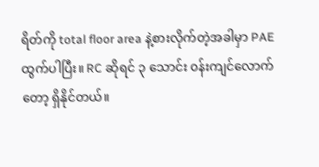ရိတ်ကို total floor area နဲ့စားလိုက်တဲ့အခါမှာ PAE ထွက်ပါပြီး။ RC ဆိုရင် ၃ သောင်း ၀န်းကျင်လောက်တော့ ရှိနိုင်တယ်။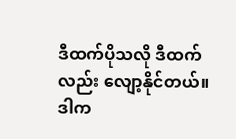ဒီထက်ပိုသလို ဒီထက်လည်း လျော့နိုင်တယ်။ ဒါက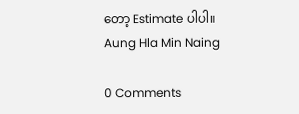တော့ Estimate ပါပါ။
Aung Hla Min Naing

0 Comments